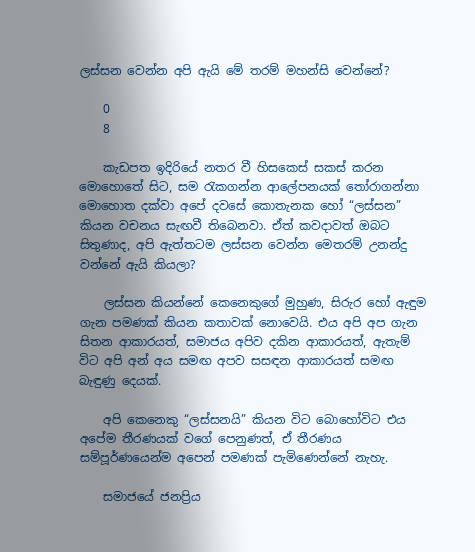ලස්සන වෙන්න අපි ඇයි මේ තරම් මහන්සි වෙන්නේ?

    0
    8

    කැඩපත ඉදිරියේ නතර වී හිසකෙස් සකස් කරන මොහොතේ සිට, සම රැකගන්න ආලේපනයක් තෝරාගන්නා මොහොත දක්වා අපේ දවසේ කොතැනක හෝ “ලස්සන” කියන වචනය සැඟවී තිබෙනවා. ඒත් කවදාවත් ඔබට සිතුණාද, අපි ඇත්තටම ලස්සන වෙන්න මෙතරම් උනන්දු වන්නේ ඇයි කියලා?

    ලස්සන කියන්නේ කෙනෙකුගේ මුහුණ, සිරුර හෝ ඇඳුම ගැන පමණක් කියන කතාවක් නොවෙයි. එය අපි අප ගැන සිතන ආකාරයත්, සමාජය අපිව දකින ආකාරයත්, ඇතැම් විට අපි අන් අය සමඟ අපව සසඳන ආකාරයත් සමඟ බැඳුණු දෙයක්.

    අපි කෙනෙකු “ලස්සනයි” කියන විට බොහෝවිට එය අපේම තීරණයක් වගේ පෙනුණත්, ඒ තීරණය සම්පූර්ණයෙන්ම අපෙන් පමණක් පැමිණෙන්නේ නැහැ.

    සමාජයේ ජනප්‍රිය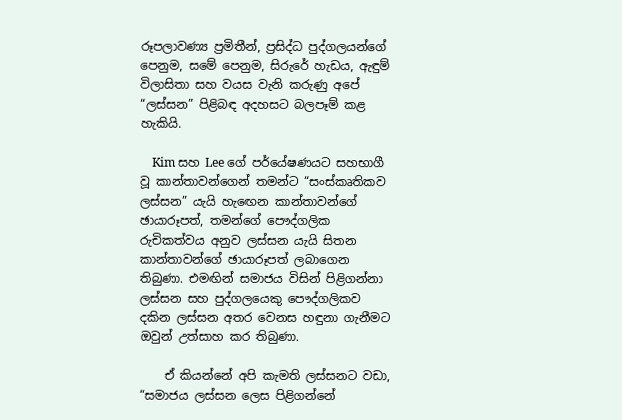රූපලාවණ්‍ය ප්‍රමිතීන්, ප්‍රසිද්ධ පුද්ගලයන්ගේ පෙනුම, සමේ පෙනුම, සිරුරේ හැඩය, ඇඳුම් විලාසිතා සහ වයස වැනි කරුණු අපේ “ලස්සන” පිළිබඳ අදහසට බලපෑම් කළ හැකියි.

    Kim සහ Lee ගේ පර්යේෂණයට සහභාගී වූ කාන්තාවන්ගෙන් තමන්ට “සංස්කෘතිකව ලස්සන” යැයි හැඟෙන කාන්තාවන්ගේ ඡායාරූපත්, තමන්ගේ පෞද්ගලික රුචිකත්වය අනුව ලස්සන යැයි සිතන කාන්තාවන්ගේ ඡායාරූපත් ලබාගෙන තිබුණා. එමඟින් සමාජය විසින් පිළිගන්නා ලස්සන සහ පුද්ගලයෙකු පෞද්ගලිකව දකින ලස්සන අතර වෙනස හඳුනා ගැනීමට ඔවුන් උත්සාහ කර තිබුණා.

    ඒ කියන්නේ අපි කැමති ලස්සනට වඩා, “සමාජය ලස්සන ලෙස පිළිගන්නේ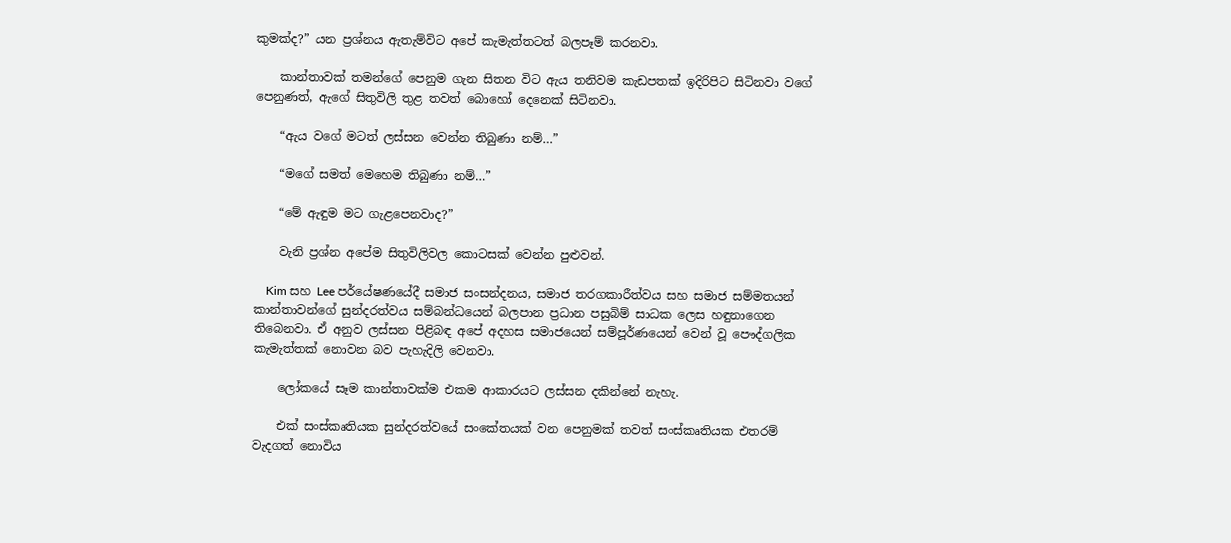කුමක්ද?” යන ප්‍රශ්නය ඇතැම්විට අපේ කැමැත්තටත් බලපෑම් කරනවා.

    කාන්තාවක් තමන්ගේ පෙනුම ගැන සිතන විට ඇය තනිවම කැඩපතක් ඉදිරිපිට සිටිනවා වගේ පෙනුණත්, ඇගේ සිතුවිලි තුළ තවත් බොහෝ දෙනෙක් සිටිනවා.

    “ඇය වගේ මටත් ලස්සන වෙන්න තිබුණා නම්…”

    “මගේ සමත් මෙහෙම තිබුණා නම්…”

    “මේ ඇඳුම මට ගැළපෙනවාද?”

    වැනි ප්‍රශ්න අපේම සිතුවිලිවල කොටසක් වෙන්න පුළුවන්.

    Kim සහ Lee පර්යේෂණයේදී සමාජ සංසන්දනය, සමාජ තරගකාරීත්වය සහ සමාජ සම්මතයන් කාන්තාවන්ගේ සුන්දරත්වය සම්බන්ධයෙන් බලපාන ප්‍රධාන පසුබිම් සාධක ලෙස හඳුනාගෙන තිබෙනවා. ඒ අනුව ලස්සන පිළිබඳ අපේ අදහස සමාජයෙන් සම්පූර්ණයෙන් වෙන් වූ පෞද්ගලික කැමැත්තක් නොවන බව පැහැදිලි වෙනවා.

    ලෝකයේ සෑම කාන්තාවක්ම එකම ආකාරයට ලස්සන දකින්නේ නැහැ.

    එක් සංස්කෘතියක සුන්දරත්වයේ සංකේතයක් වන පෙනුමක් තවත් සංස්කෘතියක එතරම් වැදගත් නොවිය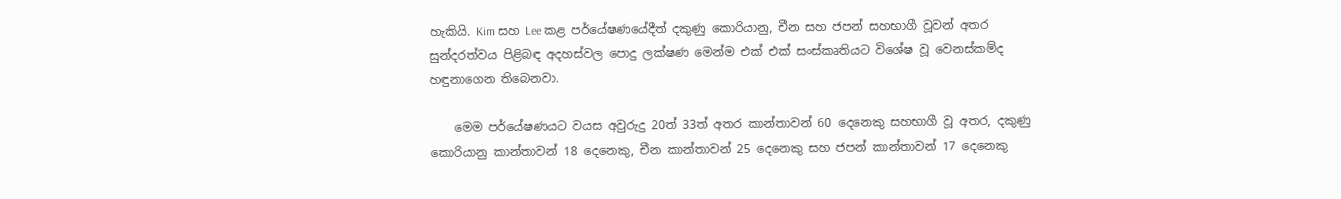හැකියි. Kim සහ Lee කළ පර්යේෂණයේදීත් දකුණු කොරියානු, චීන සහ ජපන් සහභාගී වූවන් අතර සුන්දරත්වය පිළිබඳ අදහස්වල පොදු ලක්ෂණ මෙන්ම එක් එක් සංස්කෘතියට විශේෂ වූ වෙනස්කම්ද හඳුනාගෙන තිබෙනවා.

    මෙම පර්යේෂණයට වයස අවුරුදු 20ත් 33ත් අතර කාන්තාවන් 60 දෙනෙකු සහභාගී වූ අතර, දකුණු කොරියානු කාන්තාවන් 18 දෙනෙකු, චීන කාන්තාවන් 25 දෙනෙකු සහ ජපන් කාන්තාවන් 17 දෙනෙකු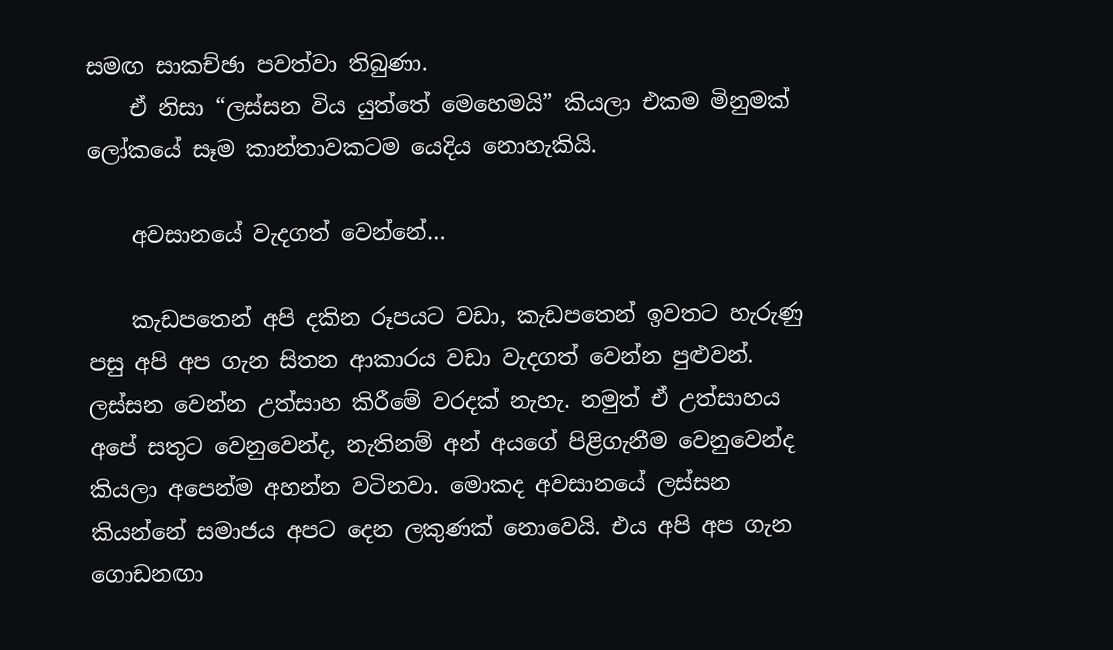සමඟ සාකච්ඡා පවත්වා තිබුණා.
    ඒ නිසා “ලස්සන විය යුත්තේ මෙහෙමයි” කියලා එකම මිනුමක් ලෝකයේ සෑම කාන්තාවකටම යෙදිය නොහැකියි.

    අවසානයේ වැදගත් වෙන්නේ…

    කැඩපතෙන් අපි දකින රූපයට වඩා, කැඩපතෙන් ඉවතට හැරුණු පසු අපි අප ගැන සිතන ආකාරය වඩා වැදගත් වෙන්න පුළුවන්. ලස්සන වෙන්න උත්සාහ කිරීමේ වරදක් නැහැ. නමුත් ඒ උත්සාහය අපේ සතුට වෙනුවෙන්ද, නැතිනම් අන් අයගේ පිළිගැනීම වෙනුවෙන්ද කියලා අපෙන්ම අහන්න වටිනවා. මොකද අවසානයේ ලස්සන කියන්නේ සමාජය අපට දෙන ලකුණක් නොවෙයි. එය අපි අප ගැන ගොඩනඟා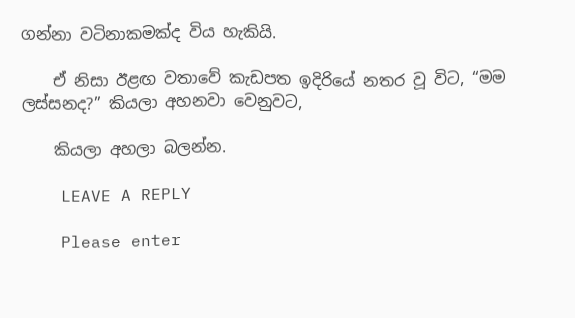ගන්නා වටිනාකමක්ද විය හැකියි.

    ඒ නිසා ඊළඟ වතාවේ කැඩපත ඉදිරියේ නතර වූ විට, “මම ලස්සනද?” කියලා අහනවා වෙනුවට,

    කියලා අහලා බලන්න.

    LEAVE A REPLY

    Please enter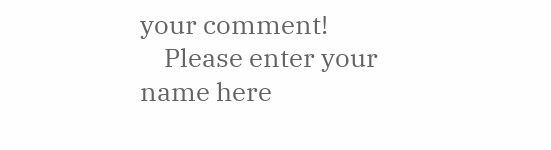your comment!
    Please enter your name here